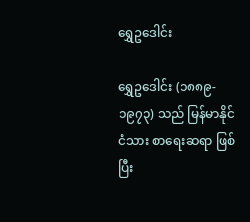ရွှေဥဒေါင်း

ရွှေဥဒေါင်း (၁၈၈၉- ၁၉၇၃) သည် မြန်မာနိုင်ငံသား စာရေးဆရာ ဖြစ်ပြီး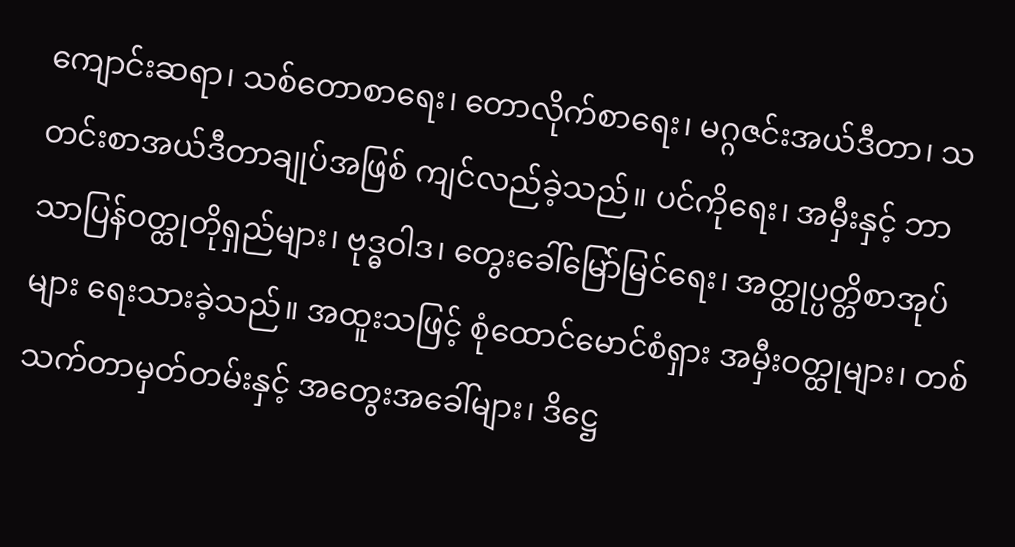ကျောင်းဆရာ၊ သစ်တောစာရေး၊ တောလိုက်စာရေး၊ မဂ္ဂဇင်းအယ်ဒီတာ၊ သတင်းစာအယ်ဒီတာချုပ်အဖြစ် ကျင်လည်ခဲ့သည်။ ပင်ကိုရေး၊ အမှီးနှင့် ဘာသာပြန်ဝတ္ထုတိုရှည်များ၊ ဗုဒ္ဓဝါဒ၊ တွေးခေါ်မြော်မြင်ရေး၊ အတ္ထုပ္ပတ္တိစာအုပ်များ ရေးသားခဲ့သည်။ အထူးသဖြင့် စုံထောင်မောင်စံရှား အမှီးဝတ္ထုများ၊ တစ်သက်တာမှတ်တမ်းနှင့် အတွေးအခေါ်များ၊ ဒိဋ္ဌေ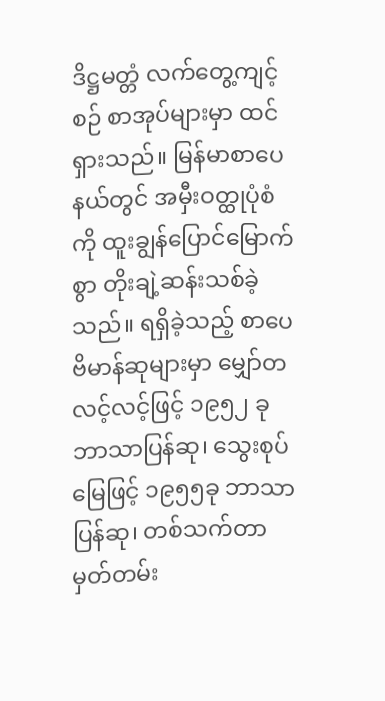ဒိဋ္ဌမတ္တံ လက်တွေ့ကျင့်စဉ် စာအုပ်များမှာ ထင်ရှားသည်။ မြန်မာစာပေနယ်တွင် အမှီးဝတ္ထုပုံစံကို ထူးချွန်ပြောင်မြောက်စွာ တိုးချဲ့ဆန်းသစ်ခဲ့သည်။ ရရှိခဲ့သည့် စာပေဗိမာန်ဆုများမှာ မျှော်တလင့်လင့်ဖြင့် ၁၉၅၂ ခု ဘာသာပြန်ဆု၊ သွေးစုပ်မြေဖြင့် ၁၉၅၅ခု ဘာသာပြန်ဆု၊ တစ်သက်တာမှတ်တမ်း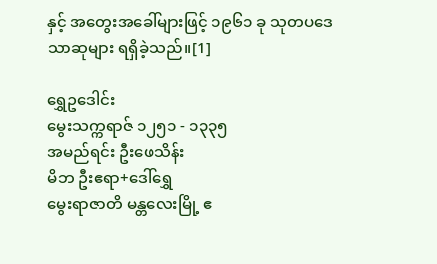နှင့် အတွေးအခေါ်များဖြင့် ၁၉၆၁ ခု သုတပဒေသာဆုများ ရရှိခဲ့သည်။[1]

ရွှေဥဒေါင်း
မွေးသက္ကရာဇ် ၁၂၅၁ - ၁၃၃၅
အမည်ရင်း ဦးဖေသိန်း
မိဘ ဦးဧရာ+ဒေါ်ရွှေ
မွေးရာဇာတိ မန္တလေးမြို့ ဧ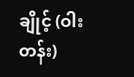ချိုင့် (ဝါးတန်း)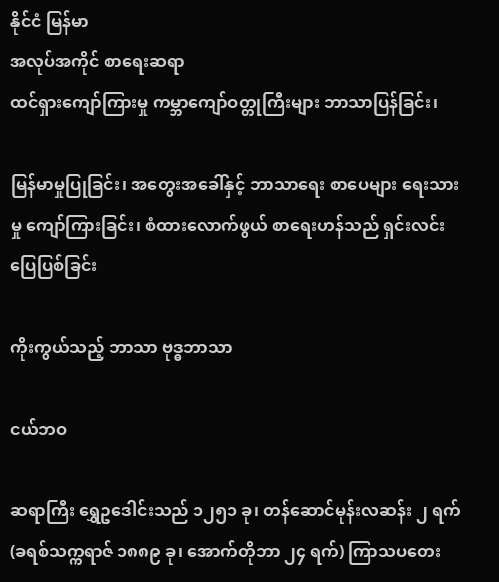နိုင်ငံ မြန်မာ
အလုပ်အကိုင် စာရေးဆရာ
ထင်ရှားကျော်ကြားမှု ကမ္ဘာကျော်ဝတ္တုကြီးများ ဘာသာပြန်ခြင်း၊

မြန်မာမှုပြုခြင်း၊ အတွေးအခေါ်နှင့် ဘာသာရေး စာပေများ ရေးသားမှု ကျော်ကြားခြင်း၊ စံထားလောက်ဖွယ် စာရေးဟန်သည် ရှင်းလင်းပြေပြစ်ခြင်း

ကိုးကွယ်သည့် ဘာသာ ဗုဒ္ဓဘာသာ

ငယ်ဘဝ

ဆရာကြီး ရွှေဥဒေါင်းသည် ၁၂၅၁ ခု၊ တန်ဆောင်မုန်းလဆန်း ၂ ရက် (ခရစ်သက္ကရာဇ် ၁၈၈၉ ခု၊ အောက်တိုဘာ ၂၄ ရက်) ကြာသပတေး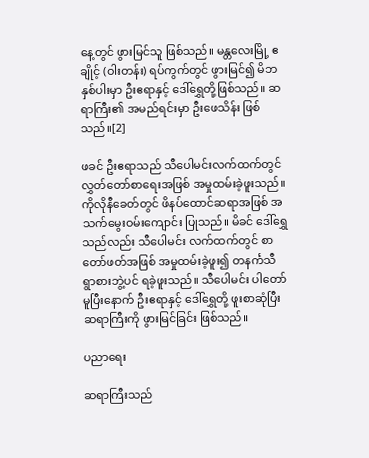နေ့တွင် ဖွားမြင်သူ ဖြစ်သည်။ မန္တလေးမြို့ ဧချိုင့် (ဝါးတန်း) ရပ်ကွက်တွင် ဖွားမြင်၍ မိဘနှစ်ပါးမှာ ဦးဧရာနှင့် ဒေါ်ရွှေတို့ဖြစ်သည်။ ဆရာကြီး၏ အမည်ရင်းမှာ ဦးဖေသိန်း ဖြစ်သည်။[2]

ဖခင် ဦးဧရာသည် သီပေါမင်းလက်ထက်တွင် လွှတ်တော်စာရေးအဖြစ် အမှုထမ်းခဲ့ဖူးသည်။ ကိုလိုနီခေတ်တွင် ဖိနပ်ထောင်ဆရာအဖြစ် အသက်မွေးဝမ်းကျောင်း ပြုသည်။ မိခင် ဒေါ်ရွှေသည်လည်း သီပေါမင်း လက်ထက်တွင် စာတော်ဖတ်အဖြစ် အမှုထမ်းခဲ့ဖူး၍ တနင်္ကသီ ရွာစားဘွဲ့ပင် ရခဲ့ဖူးသည်။ သီပေါမင်း ပါတော်မူပြီးနောက် ဦးဧရာနှင့် ဒေါ်ရွှေတို့ ဖူးစာဆုံပြီး ဆရာကြီးကို ဖွားမြင်ခြင်း ဖြစ်သည်။

ပညာရေး

ဆရာကြီးသည်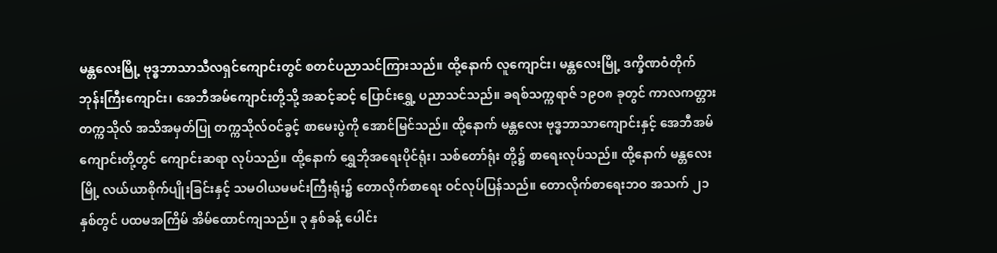မန္တလေးမြို့ ဗုဒ္ဓဘာသာသီလရှင်ကျောင်းတွင် စတင်ပညာသင်ကြားသည်။ ထို့နောက် လူကျောင်း၊ မန္တလေးမြို့ ဒက္ခိဏဝံတိုက် ဘုန်းကြီးကျောင်း၊ အေဘီအမ်ကျောင်းတို့သို့ အဆင့်ဆင့် ပြောင်းရွှေ့ ပညာသင်သည်။ ခရစ်သက္ကရာဇ် ၁၉ဝ၈ ခုတွင် ကာလကတ္တား တက္ကသိုလ် အသိအမှတ်ပြု တက္ကသိုလ်ဝင်ခွင့် စာမေးပွဲကို အောင်မြင်သည်။ ထို့နောက် မန္တလေး ဗုဒ္ဓဘာသာကျောင်းနှင့် အေဘီအမ်ကျောင်းတို့တွင် ကျောင်းဆရာ လုပ်သည်။ ထို့နောက် ရွှေဘိုအရေးပိုင်ရုံး၊ သစ်တော်ရုံး တို့၌ စာရေးလုပ်သည်။ ထို့နောက် မန္တလေးမြို့ လယ်ယာစိုက်ပျိုးခြင်းနှင့် သမဝါယမမင်းကြီးရုံး၌ တောလိုက်စာရေး ဝင်လုပ်ပြန်သည်။ တောလိုက်စာရေးဘဝ အသက် ၂၁ နှစ်တွင် ပထမအကြိမ် အိမ်ထောင်ကျသည်။ ၃ နှစ်ခန့် ပေါင်း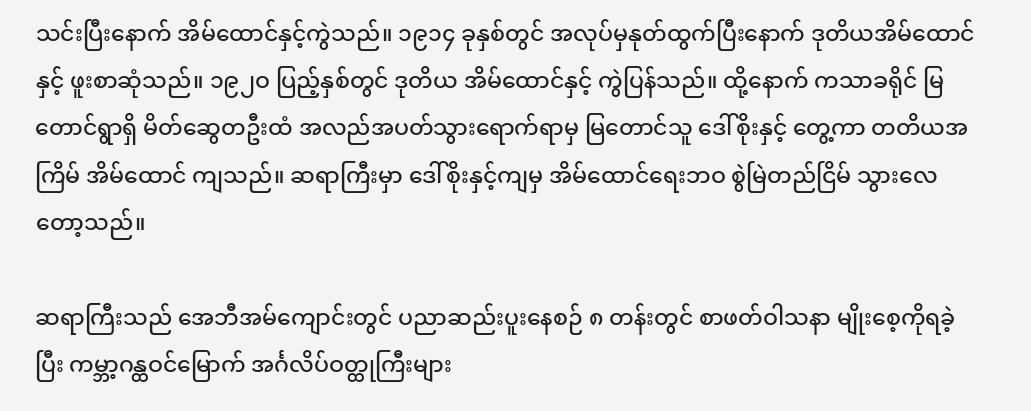သင်းပြီးနောက် အိမ်ထောင်နှင့်ကွဲသည်။ ၁၉၁၄ ခုနှစ်တွင် အလုပ်မှနုတ်ထွက်ပြီးနောက် ဒုတိယအိမ်ထောင်နှင့် ဖူးစာဆုံသည်။ ၁၉၂ဝ ပြည့်နှစ်တွင် ဒုတိယ အိမ်ထောင်နှင့် ကွဲပြန်သည်။ ထို့နောက် ကသာခရိုင် မြတောင်ရွာရှိ မိတ်ဆွေတဦးထံ အလည်အပတ်သွားရောက်ရာမှ မြတောင်သူ ဒေါ်စိုးနှင့် တွေ့ကာ တတိယအကြိမ် အိမ်ထောင် ကျသည်။ ဆရာကြီးမှာ ဒေါ်စိုးနှင့်ကျမှ အိမ်ထောင်ရေးဘဝ စွဲမြဲတည်ငြိမ် သွားလေတော့သည်။

ဆရာကြီးသည် အေဘီအမ်ကျောင်းတွင် ပညာဆည်းပူးနေစဉ် ၈ တန်းတွင် စာဖတ်ဝါသနာ မျိုးစေ့ကိုရခဲ့ပြီး ကမ္ဘာ့ဂန္ထဝင်မြောက် အင်္ဂလိပ်ဝတ္ထုကြီးများ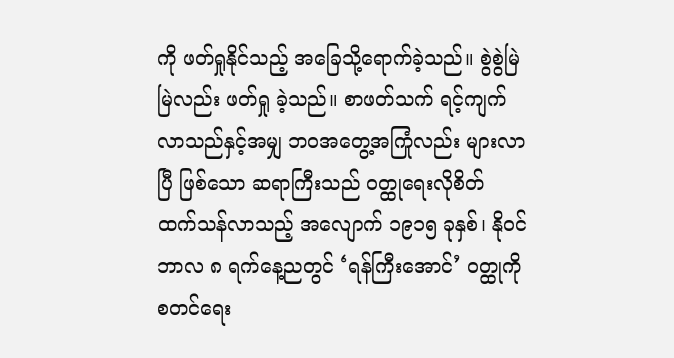ကို ဖတ်ရှုနိုင်သည့် အခြေသို့ရောက်ခဲ့သည်။ စွဲစွဲမြဲမြဲလည်း ဖတ်ရှု ခဲ့သည်။ စာဖတ်သက် ရင့်ကျက်လာသည်နှင့်အမျှ ဘဝအတွေ့အကြုံလည်း များလာပြီ ဖြစ်သော ဆရာကြီးသည် ဝတ္ထုရေးလိုစိတ် ထက်သန်လာသည့် အလျောက် ၁၉၁၅ ခုနှစ်၊ နိုဝင်ဘာလ ၈ ရက်နေ့ညတွင် ‘ရန်ကြီးအောင်’ ဝတ္ထုကို စတင်ရေး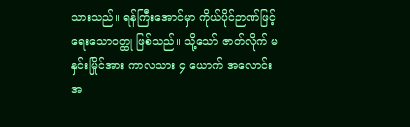သားသည်။ ရန်ကြီးအောင်မှာ ကိုယ်ပိုင်ဉာဏ်ဖြင့် ရေးသောဝတ္ထု ဖြစ်သည်။ သို့သော် ဇာတ်လိုက် မနှင်းမြိုင်အား ကာလသား ၄ ယောက် အလောင်းအ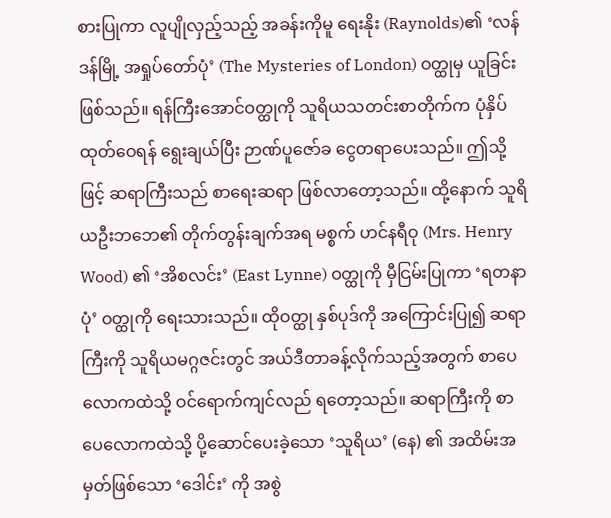စားပြုကာ လူပျိုလှည့်သည့် အခန်းကိုမူ ရေးနိုး (Raynolds)၏ ‘လန်ဒန်မြို့ အရှုပ်တော်ပုံ’ (The Mysteries of London) ဝတ္ထုမှ ယူခြင်း ဖြစ်သည်။ ရန်ကြီးအောင်ဝတ္ထုကို သူရိယသတင်းစာတိုက်က ပုံနှိပ်ထုတ်ဝေရန် ရွေးချယ်ပြီး ဉာဏ်ပူဇော်ခ ငွေတရာပေးသည်။ ဤသို့ဖြင့် ဆရာကြီးသည် စာရေးဆရာ ဖြစ်လာတော့သည်။ ထို့နောက် သူရိယဦးဘဘေ၏ တိုက်တွန်းချက်အရ မစ္စက် ဟင်နရီဝု (Mrs. Henry Wood) ၏ ‘အိစလင်း’ (East Lynne) ဝတ္ထုကို မှီငြမ်းပြုကာ ‘ရတနာပုံ’ ဝတ္ထုကို ရေးသားသည်။ ထိုဝတ္ထု နှစ်ပုဒ်ကို အကြောင်းပြု၍ ဆရာကြီးကို သူရိယမဂ္ဂဇင်းတွင် အယ်ဒီတာခန့်လိုက်သည့်အတွက် စာပေလောကထဲသို့ ဝင်ရောက်ကျင်လည် ရတော့သည်။ ဆရာကြီးကို စာပေလောကထဲသို့ ပို့ဆောင်ပေးခဲ့သော ‘သူရိယ’ (နေ) ၏ အထိမ်းအမှတ်ဖြစ်သော ‘ဒေါင်း’ ကို အစွဲ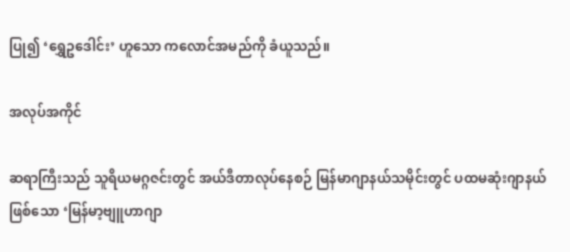ပြု၍ ‘ရွှေဥဒေါင်း’ ဟူသော ကလောင်အမည်ကို ခံယူသည်။

အလုပ်အကိုင်

ဆရာကြီးသည် သူရိယမဂ္ဂဇင်းတွင် အယ်ဒီတာလုပ်နေစဉ် မြန်မာဂျာနယ်သမိုင်းတွင် ပထမဆုံးဂျာနယ် ဖြစ်သော ‘မြန်မာ့ဗျူဟာဂျာ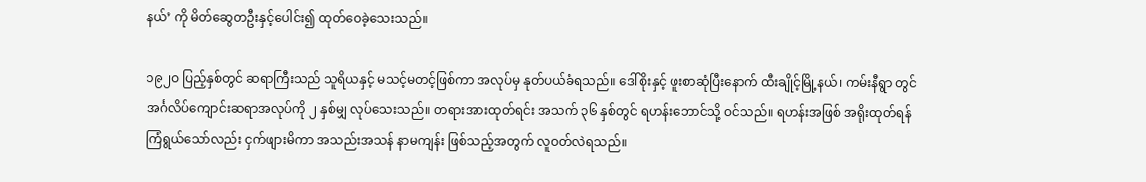နယ်’ ကို မိတ်ဆွေတဦးနှင့်ပေါင်း၍ ထုတ်ဝေခဲ့သေးသည်။

၁၉၂ဝ ပြည့်နှစ်တွင် ဆရာကြီးသည် သူရိယနှင့် မသင့်မတင့်ဖြစ်ကာ အလုပ်မှ နုတ်ပယ်ခံရသည်။ ဒေါ်စိုးနှင့် ဖူးစာဆုံပြီးနောက် ထီးချိုင့်မြို့နယ်၊ ကမ်းနီရွာ တွင် အင်္ဂလိပ်ကျောင်းဆရာအလုပ်ကို ၂ နှစ်မျှ လုပ်သေးသည်။ တရားအားထုတ်ရင်း အသက် ၃၆ နှစ်တွင် ရဟန်းဘောင်သို့ ဝင်သည်။ ရဟန်းအဖြစ် အရိုးထုတ်ရန် ကြံရွယ်သော်လည်း ငှက်ဖျားမိကာ အသည်းအသန် နာမကျန်း ဖြစ်သည့်အတွက် လူဝတ်လဲရသည်။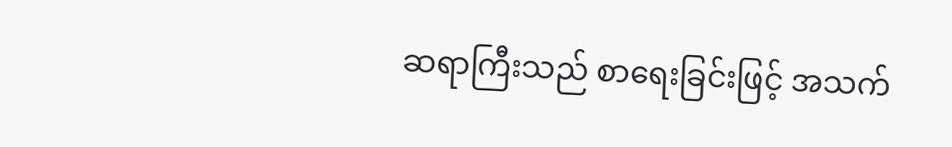ဆရာကြီးသည် စာရေးခြင်းဖြင့် အသက်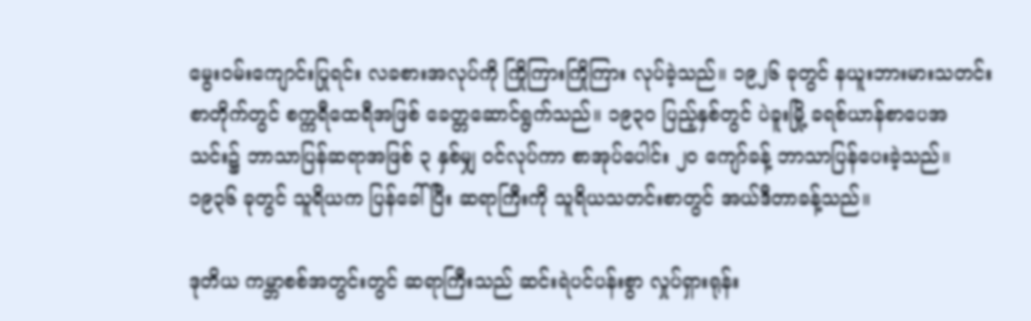မွေးဝမ်းကျောင်းပြုရင်း လခစားအလုပ်ကို ကြိုကြားကြိုကြား လုပ်ခဲ့သည်။ ၁၉၂၆ ခုတွင် နယူးဘားမားသတင်းစာတိုက်တွင် စက္ကရီထေရီအဖြစ် ခေတ္တဆောင်ရွက်သည်။ ၁၉၃ဝ ပြည့်နှစ်တွင် ပဲခူးမြို့ ခရစ်ယာန်စာပေအသင်း၌ ဘာသာပြန်ဆရာအဖြစ် ၃ နှစ်မျှ ဝင်လုပ်ကာ စာအုပ်ပေါင်း ၂ဝ ကျော်ခန့် ဘာသာပြန်ပေးခဲ့သည်။ ၁၉၃၆ ခုတွင် သူရိယက ပြန်ခေါ်ပြီး ဆရာကြီးကို သူရိယသတင်းစာတွင် အယ်ဒီတာခန့်သည်။

ဒုတိယ ကမ္ဘာစစ်အတွင်းတွင် ဆရာကြီးသည် ဆင်းရဲပင်ပန်းစွာ လှုပ်ရှားရုန်း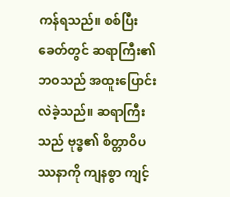ကန်ရသည်။ စစ်ပြီးခေတ်တွင် ဆရာကြီး၏ဘဝသည် အထူးပြောင်းလဲခဲ့သည်။ ဆရာကြီးသည် ဗုဒ္ဓ၏ စိတ္တာဝိပဿနာကို ကျနစွာ ကျင့်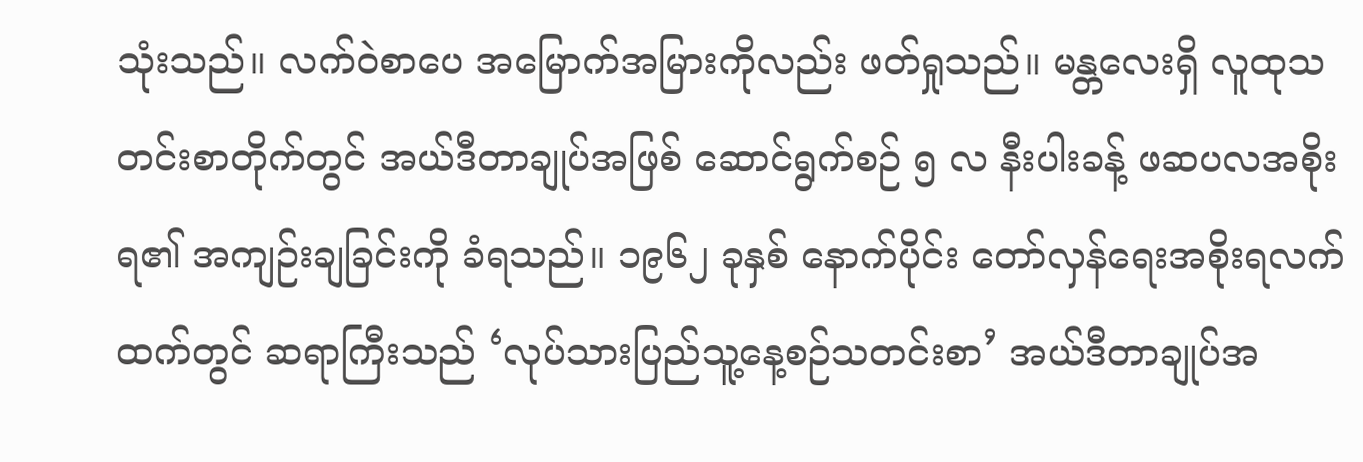သုံးသည်။ လက်ဝဲစာပေ အမြောက်အမြားကိုလည်း ဖတ်ရှုသည်။ မန္တလေးရှိ လူထုသတင်းစာတိုက်တွင် အယ်ဒီတာချုပ်အဖြစ် ဆောင်ရွက်စဉ် ၅ လ နီးပါးခန့် ဖဆပလအစိုးရ၏ အကျဉ်းချခြင်းကို ခံရသည်။ ၁၉၆၂ ခုနှစ် နောက်ပိုင်း တော်လှန်ရေးအစိုးရလက်ထက်တွင် ဆရာကြီးသည် ‘လုပ်သားပြည်သူ့နေ့စဉ်သတင်းစာ’ အယ်ဒီတာချုပ်အ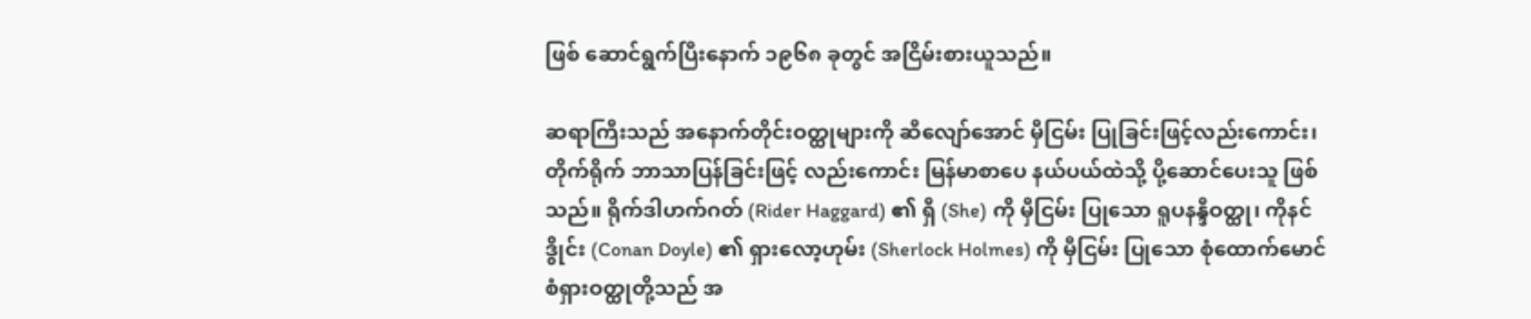ဖြစ် ဆောင်ရွက်ပြီးနောက် ၁၉၆၈ ခုတွင် အငြိမ်းစားယူသည်။

ဆရာကြီးသည် အနောက်တိုင်းဝတ္ထုများကို ဆီလျော်အောင် မှီငြမ်း ပြုခြင်းဖြင့်လည်းကောင်း၊ တိုက်ရိုက် ဘာသာပြန်ခြင်းဖြင့် လည်းကောင်း မြန်မာစာပေ နယ်ပယ်ထဲသို့ ပို့ဆောင်ပေးသူ ဖြစ်သည်။ ရိုက်ဒါဟက်ဂတ် (Rider Haggard) ၏ ရှီ (She) ကို မှီငြမ်း ပြုသော ရူပနန္ဒီဝတ္ထု၊ ကိုနင်ဒွိုင်း (Conan Doyle) ၏ ရှားလော့ဟုမ်း (Sherlock Holmes) ကို မှီငြမ်း ပြုသော စုံထောက်မောင်စံရှားဝတ္ထုတို့သည် အ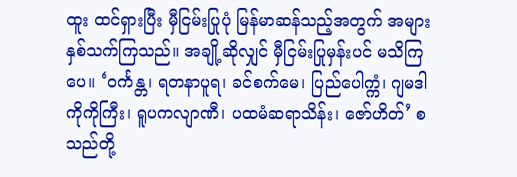ထူး ထင်ရှားပြီး မှီငြမ်းပြုပုံ မြန်မာဆန်သည့်အတွက် အများနှစ်သက်ကြသည်။ အချို့ဆိုလျှင် မှီငြမ်းပြုမှန်းပင် မသိကြပေ။ ‘ဝင်္ကန္တ၊ ရတနာပူရ၊ ခင်စက်မေ၊ ပြည်ပေါက္ကံ၊ ဂျမဒါကိုကိုကြီး၊ ရူပကလျာဏီ၊ ပထမံဆရာသိန်း၊ ဇော်ဟိတ်’ စသည်တို့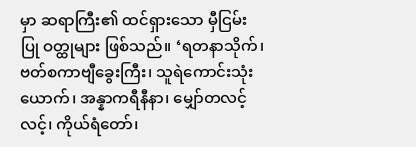မှာ ဆရာကြီး၏ ထင်ရှားသော မှီငြမ်းပြု ဝတ္ထုများ ဖြစ်သည်။ ‘ရတနာသိုက်၊ ဗတ်စကာဗျီခွေးကြီး၊ သူရဲကောင်းသုံးယောက်၊ အန္နာကရီနီနာ၊ မျှော်တလင့်လင့်၊ ကိုယ်ရံတော်၊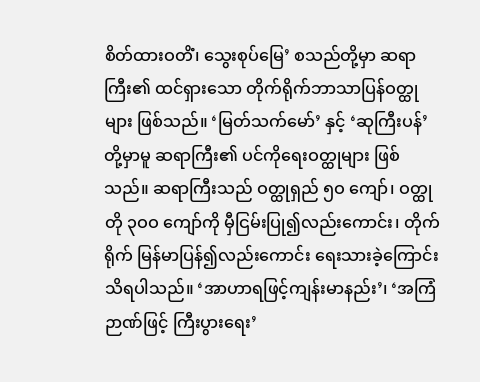စိတ်ထားဝတိံ၊ သွေးစုပ်မြေ’ စသည်တို့မှာ ဆရာကြီး၏ ထင်ရှားသော တိုက်ရိုက်ဘာသာပြန်ဝတ္ထုများ ဖြစ်သည်။ ‘မြတ်သက်မော်’ နှင့် ‘ဆုကြီးပန်’ တို့မှာမူ ဆရာကြီး၏ ပင်ကိုရေးဝတ္ထုများ ဖြစ်သည်။ ဆရာကြီးသည် ဝတ္ထုရှည် ၅ဝ ကျော်၊ ဝတ္ထုတို ၃ဝဝ ကျော်ကို မှီငြမ်းပြု၍လည်းကောင်း၊ တိုက်ရိုက် မြန်မာပြန်၍လည်းကောင်း ရေးသားခဲ့ကြောင်း သိရပါသည်။ ‘အာဟာရဖြင့်ကျန်းမာနည်း’၊ ‘အကြံဉာဏ်ဖြင့် ကြီးပွားရေး’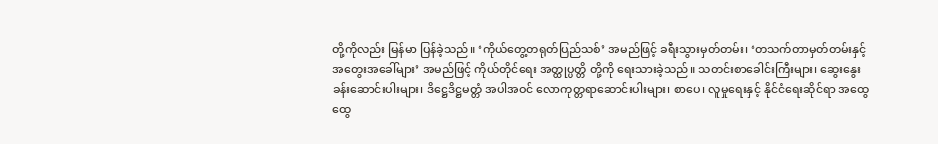တို့ကိုလည်း မြန်မာ ပြန်ခဲ့သည်။ ‘ကိုယ်တွေ့တရုတ်ပြည်သစ်’ အမည်ဖြင့် ခရီးသွားမှတ်တမ်း၊ ‘တသက်တာမှတ်တမ်းနှင့် အတွေးအခေါ်များ’ အမည်ဖြင့် ကိုယ်တိုင်ရေး အတ္ထုပ္ပတ္တိ တို့ကို ရေးသားခဲ့သည်။ သတင်းစာခေါင်းကြီးများ၊ ဆွေးနွေးခန်းဆောင်းပါးများ၊ ဒိဋ္ဌေဒိဋ္ဌမတ္တံ အပါအဝင် လောကုတ္တရာဆောင်းပါးများ၊ စာပေ၊ လူမှုရေးနှင့် နိုင်ငံရေးဆိုင်ရာ အထွေထွေ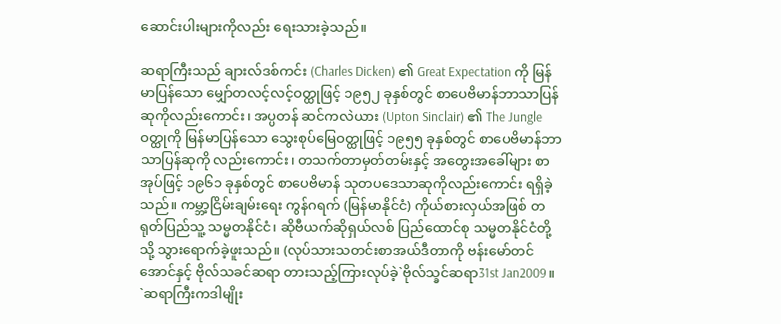ဆောင်းပါးများကိုလည်း ရေးသားခဲ့သည်။

ဆရာကြီးသည် ချားလ်ဒစ်ကင်း (Charles Dicken) ၏ Great Expectation ကို မြန်မာပြန်သော မျှော်တလင့်လင့်ဝတ္ထုဖြင့် ၁၉၅၂ ခုနှစ်တွင် စာပေဗိမာန်ဘာသာပြန်ဆုကိုလည်းကောင်း၊ အပ္ပတန် ဆင်ကလဲယား (Upton Sinclair) ၏ The Jungle ဝတ္ထုကို မြန်မာပြန်သော သွေးစုပ်မြေဝတ္ထုဖြင့် ၁၉၅၅ ခုနှစ်တွင် စာပေဗိမာန်ဘာသာပြန်ဆုကို လည်းကောင်း၊ တသက်တာမှတ်တမ်းနှင့် အတွေးအခေါ်များ စာအုပ်ဖြင့် ၁၉၆၁ ခုနှစ်တွင် စာပေဗိမာန် သုတပဒေသာဆုကိုလည်းကောင်း ရရှိခဲ့သည်။ ကမ္ဘာ့ငြိမ်းချမ်းရေး ကွန်ဂရက် (မြန်မာနိုင်ငံ) ကိုယ်စားလှယ်အဖြစ် တရုတ်ပြည်သူ့ သမ္မတနိုင်ငံ၊ ဆိုဗီယက်ဆိုရှယ်လစ် ပြည်ထောင်စု သမ္မတနိုင်ငံတို့သို့ သွားရောက်ခဲ့ဖူးသည်။ (လုပ်သားသတင်းစာအယ်ဒီတာကို ဗန်းမော်တင်အောင်နှင့် ဗိုလ်သခင်ဆရာ တားသည့်ကြားလုပ်ခဲ့`ဗိုလ်သ္ခင်ဆရာ31st Jan2009။ `ဆရာကြီးကဒါမျိုး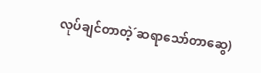လုပ်ချင်တာတဲ့´ဆရာသော်တာဆွေ)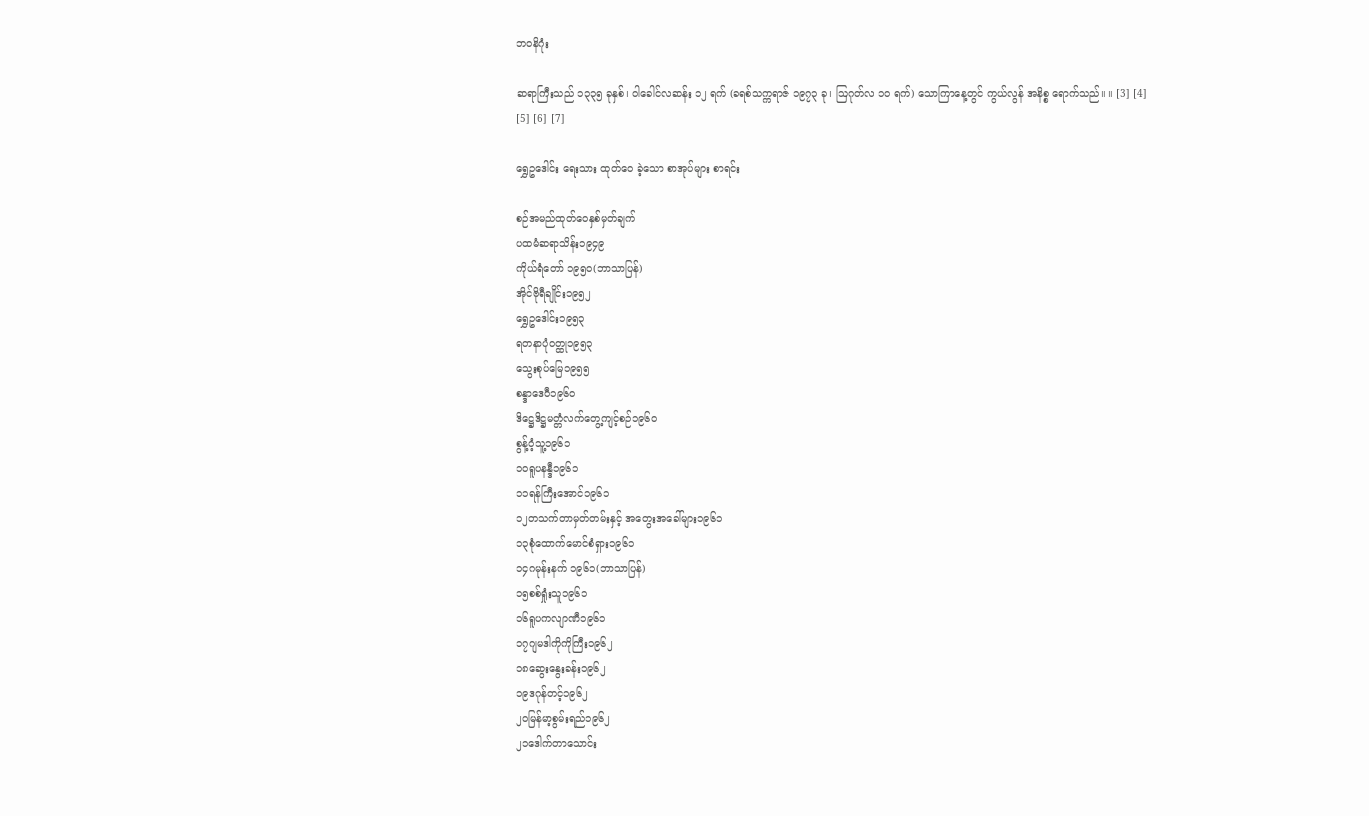ဘဝနိဂုံး

ဆရာကြီးသည် ၁၃၃၅ ခုနှစ်၊ ဝါခေါင်လဆန်း ၁၂ ရက် (ခရစ်သက္ကရာဇ် ၁၉၇၃ ခု၊ ဩဂုတ်လ ၁ဝ ရက်) သောကြာနေ့တွင် ကွယ်လွန် အနိစ္စ ရောက်သည်။ ။ [3] [4] [5] [6] [7]

ရွှေဥဒေါင်း ရေးသား ထုတ်ဝေ ခဲ့သော စာအုပ်များ စာရင်း

စဉ်အမည်ထုတ်ဝေနှစ်မှတ်ချက်
ပထမံဆရာသိန်း၁၉၄၉
ကိုယ်ရံတော် ၁၉၅ဝ(ဘာသာပြန်)
အိုင်ဗိုရီချိုင်း၁၉၅၂
ရွှေဥဒေါင်း၁၉၅၃
ရတနာပုံဝတ္ထု၁၉၅၃
သွေးစုပ်မြေ၁၉၅၅
စန္ဒာဒေဝီ၁၉၆ဝ
ဒိဋ္ဌေဒိဋ္ဌမတ္တံလက်တွေ့ကျင့်စဉ်၁၉၆ဝ
စွန့်ဝံ့သူ့၁၉၆၁
၁၀ရူပနန္ဒီ၁၉၆၁
၁၁ရန်ကြီးအောင်၁၉၆၁
၁၂တသက်တာမှတ်တမ်းနှင့် အတွေးအခေါ်များ၁၉၆၁
၁၃စုံထောက်မောင်စံရှား၁၉၆၁
၁၄ဂမုန်းနက် ၁၉၆၁(ဘာသာပြန်)
၁၅စစ်ရှုံးသူ၁၉၆၁
၁၆ရူပကလျာဏီ၁၉၆၁
၁၇ဂျမဒါကိုကိုကြီး၁၉၆၂
၁၈ဆွေးနွေးခန်း၁၉၆၂
၁၉ဒဂုန်တင့်၁၉၆၂
၂၀မြန်မာ့စွမ်းရည်၁၉၆၂
၂၁ဒေါက်တာသောင်း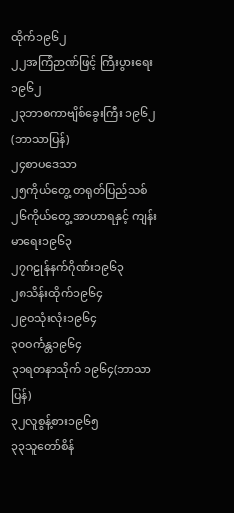ထိုက်၁၉၆၂
၂၂အကြံဉာဏ်ဖြင့် ကြီးပွားရေး၁၉၆၂
၂၃ဘာစကာဗျိစ်ခွေးကြီး ၁၉၆၂(ဘာသာပြန်)
၂၄စာပဒေသာ
၂၅ကိုယ်တွေ့ တရုတ်ပြည်သစ်
၂၆ကိုယ်တွေ့ အာဟာရနှင့် ကျန်းမာရေး၁၉၆၃
၂၇ဂဠုန်နက်ဂိုဏ်း၁၉၆၃
၂၈သိန်းထိုက်၁၉၆၄
၂၉ဝသုံးလုံး၁၉၆၄
၃၀ဝင်္ကန္တ၁၉၆၄
၃၁ရတနာသိုက် ၁၉၆၄(ဘာသာပြန်)
၃၂လူစွန့်စား၁၉၆၅
၃၃သူတော်စိန်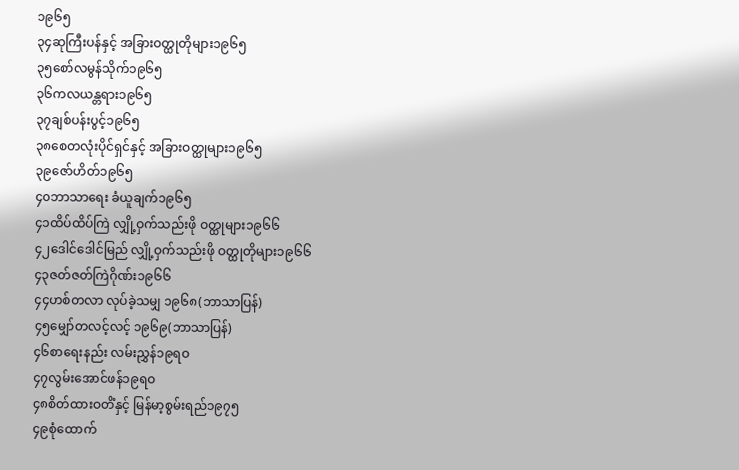၁၉၆၅
၃၄ဆုကြီးပန်နှင့် အခြားဝတ္ထုတိုများ၁၉၆၅
၃၅စော်လမွန်သိုက်၁၉၆၅
၃၆ကလယန္တရား၁၉၆၅
၃၇ချစ်ပန်းပွင့်၁၉၆၅
၃၈စေတလုံးပိုင်ရှင်နှင့် အခြားဝတ္ထုများ၁၉၆၅
၃၉ဇော်ဟိတ်၁၉၆၅
၄၀ဘာသာရေး ခံယူချက်၁၉၆၅
၄၁ထိပ်ထိပ်ကြဲ လျှို့ဝှက်သည်းဖို ဝတ္ထုများ၁၉၆၆
၄၂ဒေါင်ဒေါင်မြည် လျှို့ဝှက်သည်းဖို ဝတ္ထုတိုများ၁၉၆၆
၄၃ဇတ်ဇတ်ကြဲဂိုဏ်း၁၉၆၆
၄၄ဟစ်တလာ လုပ်ခဲ့သမျှ ၁၉၆၈(ဘာသာပြန်)
၄၅မျှော်တလင့်လင့် ၁၉၆၉(ဘာသာပြန်)
၄၆စာရေးနည်း လမ်းညွှန်၁၉ရဝ
၄၇လွမ်းအောင်ဖန်၁၉ရဝ
၄၈စိတ်ထားဝတိံနှင့် မြန်မာ့စွမ်းရည်၁၉၇၅
၄၉စုံထောက်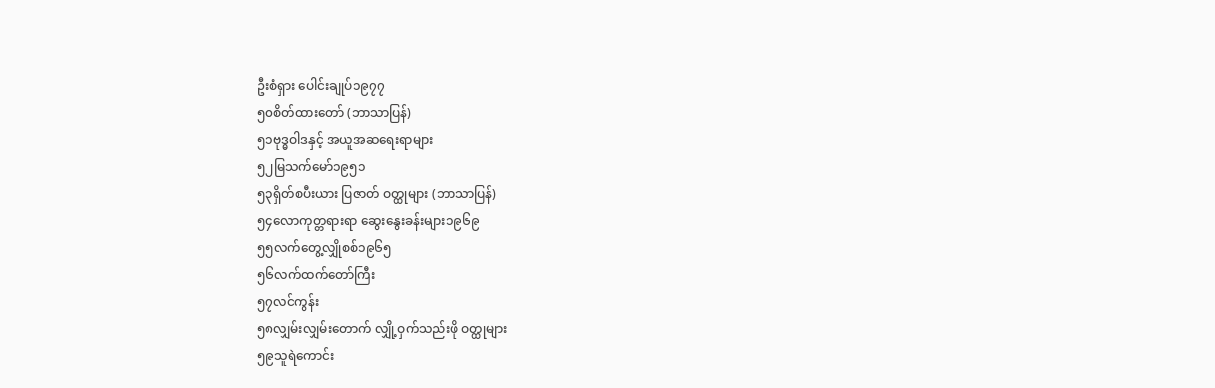ဦးစံရှား ပေါင်းချုပ်၁၉၇၇
၅၀စိတ်ထားတော် (ဘာသာပြန်)
၅၁ဗုဒ္ဓဝါဒနှင့် အယူအဆရေးရာများ
၅၂မြသက်မော်၁၉၅၁
၅၃ရှိတ်စပီးယား ပြဇာတ် ဝတ္ထုများ (ဘာသာပြန်)
၅၄လောကုတ္တရားရာ ဆွေးနွေးခန်းများ၁၉၆၉
၅၅လက်တွေ့လျှိုစစ်၁၉၆၅
၅၆လက်ထက်တော်ကြီး
၅၇လင်ကွန်း
၅၈လျှမ်းလျှမ်းတောက် လျှို့ဝှက်သည်းဖို ဝတ္ထုများ
၅၉သူရဲကောင်း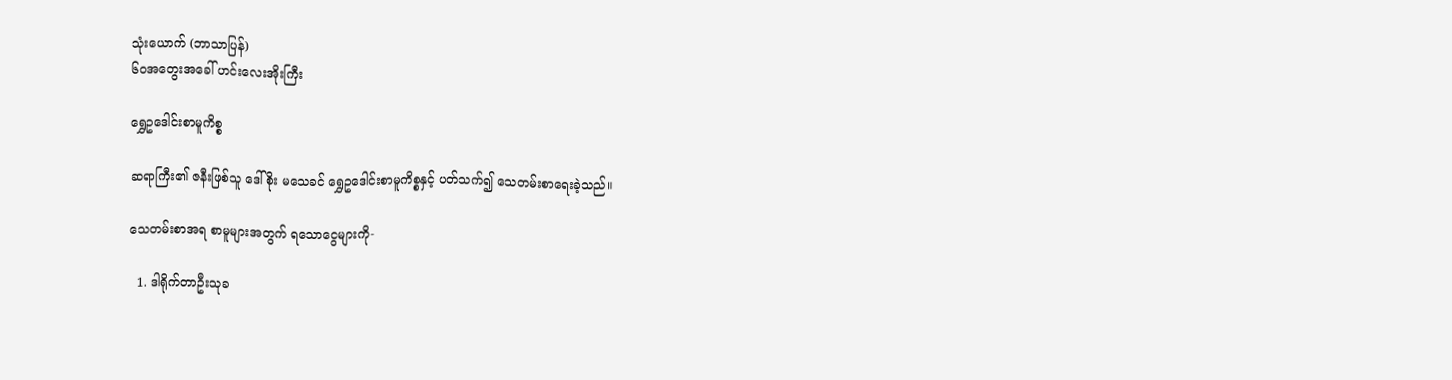သုံးယောက် (ဘာသာပြန်)
၆၀အတွေးအခေါ် ဟင်းလေးအိုးကြီး

ရွှေဥဒေါင်းစာမူကိစ္စ

ဆရာကြီး၏ ဇနီးဖြစ်သူ ဒေါ်စိုး မသေခင် ရွှေဥဒေါင်းစာမူကိစ္စနှင့် ပတ်သက်၍ သေတမ်းစာရေးခဲ့သည်။

သေတမ်းစာအရ စာမူများအတွက် ရသောငွေများကို-

  1. ဒါရိုက်တာဦးသုခ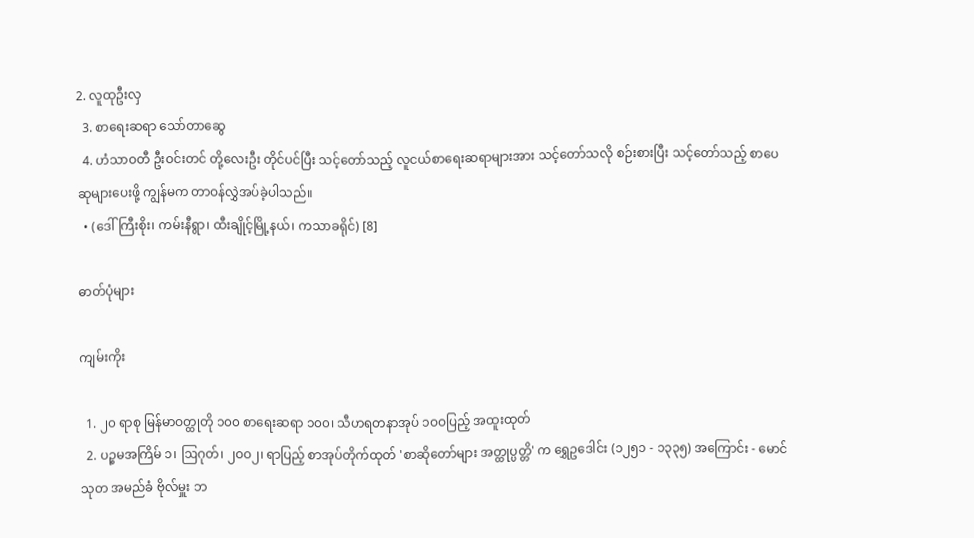2. လူထုဦးလှ
  3. စာရေးဆရာ သော်တာဆွေ
  4. ဟံသာဝတီ ဦးဝင်းတင် တို့လေးဦး တိုင်ပင်ပြီး သင့်တော်သည့် လူငယ်စာရေးဆရာများအား သင့်တော်သလို စဉ်းစားပြီး သင့်တော်သည့် စာပေဆုများပေးဖို့ ကျွန်မက တာဝန်လွှဲအပ်ခဲ့ပါသည်။
  • (ဒေါ်ကြီးစိုး၊ ကမ်းနီရွာ၊ ထီးချိုင့်မြို့နယ်၊ ကသာခရိုင်) [8]

ဓာတ်ပုံများ

ကျမ်းကိုး

  1. ၂၀ ရာစု မြန်မာဝတ္ထုတို ၁၀၀ စာရေးဆရာ ၁၀၀၊ သီဟရတနာအုပ် ၁ဝဝပြည့် အထူးထုတ်
  2. ပဉ္စမအကြိမ် ၁၊ ဩဂုတ်၊ ၂ဝဝ၂၊ ရာပြည့် စာအုပ်တိုက်ထုတ် 'စာဆိုတော်များ အတ္ထုပ္ပတ္တိ' က ရွှေဥဒေါင်း (၁၂၅၁ - ၁၃၃၅) အကြောင်း - မောင်သုတ အမည်ခံ ဗိုလ်မှူး ဘ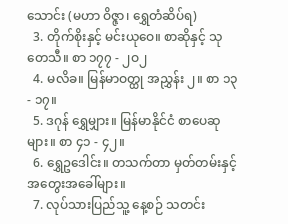သောင်း (မဟာ ဝိဇ္ဇာ၊ ရွှေတံဆိပ်ရ)
  3. တိုက်စိုးနှင့် မင်းယုဝေ။ စာဆိုနှင့် သုတေသီ။ စာ ၁၇၇ - ၂ဝ၂
  4. မလိခ။ မြန်မာဝတ္ထု အညွှန်း ၂။ စာ ၁၃ - ၁၇။
  5. ဒဂုန် ရွှေမျှား။ မြန်မာနိုင်ငံ စာပေဆုများ။ စာ ၄၁ - ၄၂။
  6. ရွှေဥဒေါင်း။ တသက်တာ မှတ်တမ်းနှင့် အတွေးအခေါ်များ။
  7. လုပ်သားပြည်သူ့ နေ့စဉ် သတင်း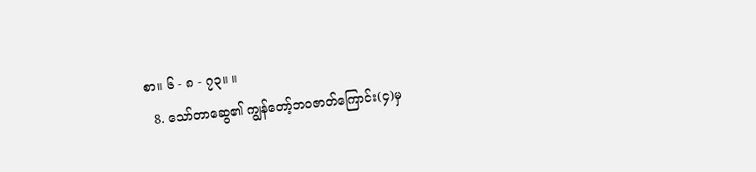စာ။ ၆ - ၈ - ၇၃။ ။
  8. သော်တာဆွေ၏ ကျွန်တော့်ဘဝဇာတ်ကြောင်း(၄)မှ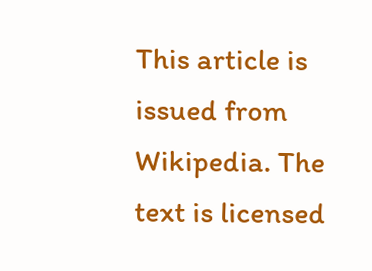This article is issued from Wikipedia. The text is licensed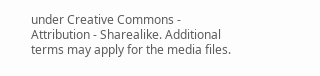under Creative Commons - Attribution - Sharealike. Additional terms may apply for the media files.